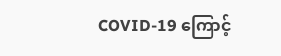COVID-19 ကြောင့်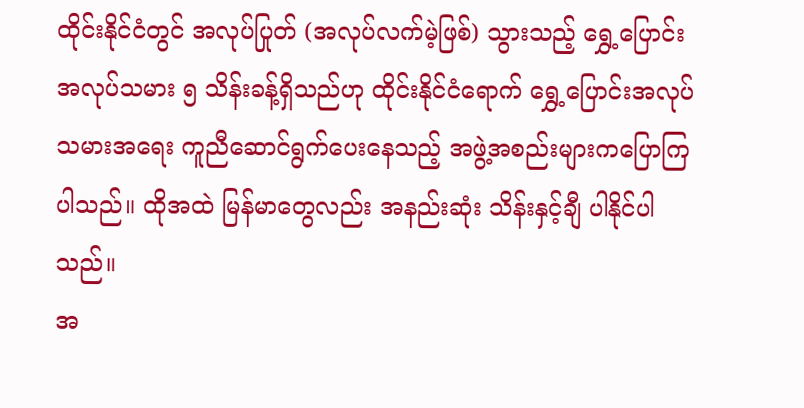ထိုင်းနိုင်ငံတွင် အလုပ်ပြုတ် (အလုပ်လက်မဲ့ဖြစ်) သွားသည့် ရွှေ့ပြောင်းအလုပ်သမား ၅ သိန်းခန့်ရှိသည်ဟု ထိုင်းနိုင်ငံရောက် ရွှေ့ပြောင်းအလုပ်သမားအရေး ကူညီဆောင်ရွက်ပေးနေသည့် အဖွဲ့အစည်းများကပြောကြပါသည်။ ထိုအထဲ မြန်မာတွေလည်း အနည်းဆုံး သိန်းနှင့်ချီ ပါနိုင်ပါသည်။
အ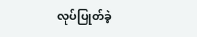လုပ်ပြုတ်ခဲ့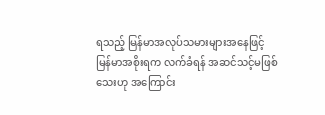ရသည့် မြန်မာအလုပ်သမားများအနေဖြင့် မြန်မာအစိုးရက လက်ခံရန် အဆင်သင့်မဖြစ်သေးဟု အကြောင်း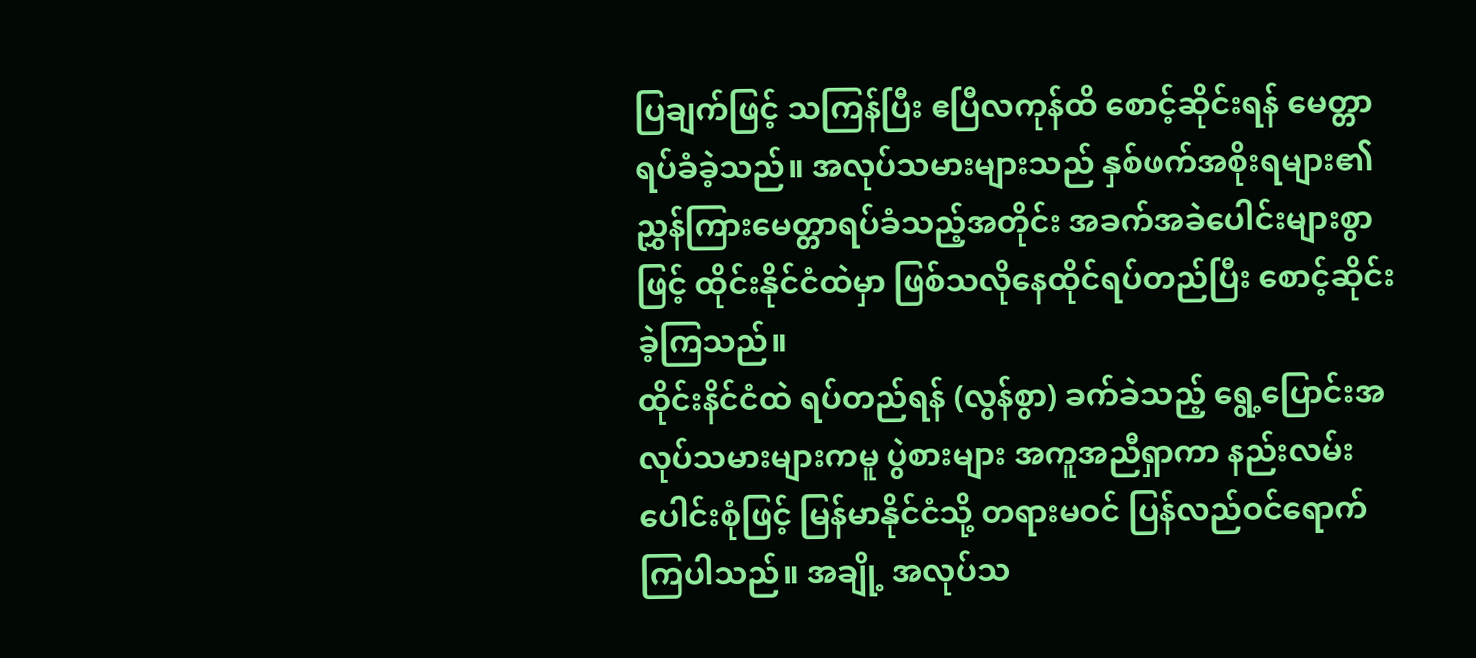ပြချက်ဖြင့် သကြန်ပြီး ဧပြီလကုန်ထိ စောင့်ဆိုင်းရန် မေတ္တာရပ်ခံခဲ့သည်။ အလုပ်သမားများသည် နှစ်ဖက်အစိုးရများ၏ ညွှန်ကြားမေတ္တာရပ်ခံသည့်အတိုင်း အခက်အခဲပေါင်းများစွာဖြင့် ထိုင်းနိုင်ငံထဲမှာ ဖြစ်သလိုနေထိုင်ရပ်တည်ပြီး စောင့်ဆိုင်းခဲ့ကြသည်။
ထိုင်းနိင်ငံထဲ ရပ်တည်ရန် (လွန်စွာ) ခက်ခဲသည့် ရွေ့ပြောင်းအလုပ်သမားများကမူ ပွဲစားများ အကူအညီရှာကာ နည်းလမ်းပေါင်းစုံဖြင့် မြန်မာနိုင်ငံသို့ တရားမဝင် ပြန်လည်ဝင်ရောက်ကြပါသည်။ အချို့ အလုပ်သ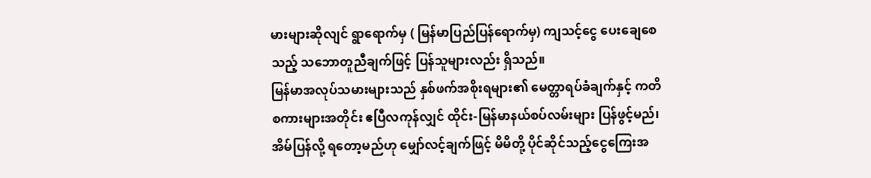မားများဆိုလျင် ရွာရောက်မှ ( မြန်မာပြည်ပြန်ရောက်မှ) ကျသင့်ငွေ ပေးချေစေသည့် သဘောတူညီချက်ဖြင့် ပြန်သူများလည်း ရှိသည်။
မြန်မာအလုပ်သမားများသည် နှစ်ဖက်အစိုးရများ၏ မေတ္တာရပ်ခံချက်နှင့် ကတိစကားများအတိုင်း ဧပြီလကုန်လျှင် ထိုင်း-မြန်မာနယ်စပ်လမ်းများ ပြန်ဖွင့်မည်၊ အိမ်ပြန်လို့ ရတော့မည်ဟု မျှော်လင့်ချက်ဖြင့် မိမိတို့ ပိုင်ဆိုင်သည့်ငွေကြေးအ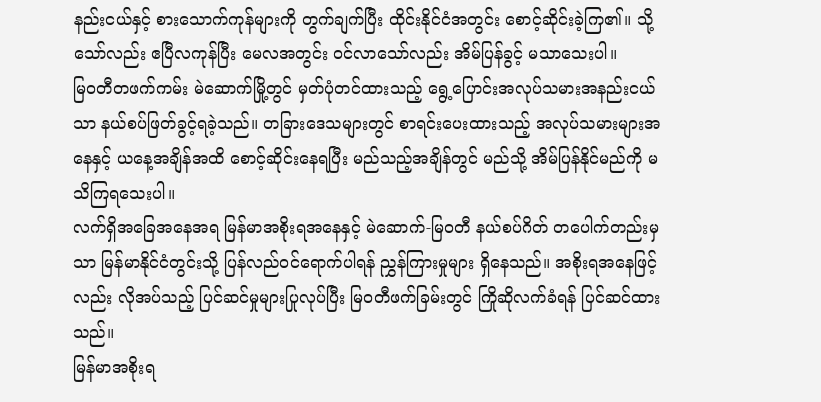နည်းငယ်နှင့် စားသောက်ကုန်များကို တွက်ချက်ပြီး ထိုင်းနိုင်ငံအတွင်း စောင့်ဆိုင်းခဲ့ကြ၏။ သို့သော်လည်း ဧပြီလကုန်ပြီး မေလအတွင်း ဝင်လာသော်လည်း အိမ်ပြန်ခွင့် မသာသေးပါ။
မြဝတီတဖက်ကမ်း မဲဆောက်မြို့တွင် မှတ်ပုံတင်ထားသည့် ရွေ့ပြောင်းအလုပ်သမားအနည်းငယ်သာ နယ်စပ်ဖြတ်ခွင့်ရခဲ့သည်။ တခြားဒေသများတွင် စာရင်းပေးထားသည့် အလုပ်သမားများအနေနှင့် ယနေ့အချိန်အထိ စောင့်ဆိုင်းနေရပြီး မည်သည့်အချိန်တွင် မည်သို့ အိမ်ပြန်နိုင်မည်ကို မသိကြရသေးပါ။
လက်ရှိအခြေအနေအရ မြန်မာအစိုးရအနေနှင့် မဲဆောက်-မြဝတီ နယ်စပ်ဂိတ် တပေါက်တည်းမှသာ မြန်မာနိုင်ငံတွင်းသို့ ပြန်လည်ဝင်ရောက်ပါရန် ညွှန်ကြားမှုများ ရှိနေသည်။ အစိုးရအနေဖြင့်လည်း လိုအပ်သည့် ပြင်ဆင်မှုများပြုလုပ်ပြီး မြဝတီဖက်ခြမ်းတွင် ကြိုဆိုလက်ခံရန် ပြင်ဆင်ထားသည်။
မြန်မာအစိုးရ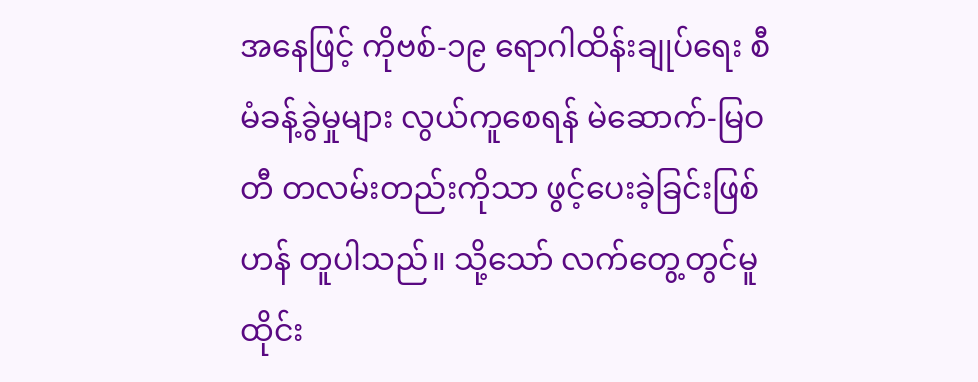အနေဖြင့် ကိုဗစ်-၁၉ ရောဂါထိန်းချုပ်ရေး စီမံခန့်ခွဲမှုများ လွယ်ကူစေရန် မဲဆောက်-မြဝတီ တလမ်းတည်းကိုသာ ဖွင့်ပေးခဲ့ခြင်းဖြစ်ဟန် တူပါသည်။ သို့သော် လက်တွေ့တွင်မူ ထိုင်း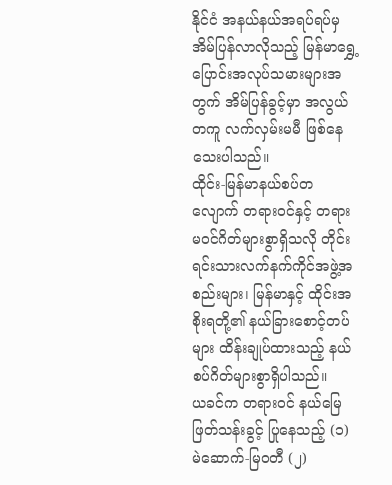နိုင်ငံ အနယ်နယ်အရပ်ရပ်မှ အိမ်ပြန်လာလိုသည့် မြန်မာရွှေ့ပြောင်းအလုပ်သမားများအတွက် အိမ်ပြန်ခွင့်မှာ အလွယ်တကူ လက်လှမ်းမမီ ဖြစ်နေသေးပါသည်။
ထိုင်း-မြန်မာနယ်စပ်တလျောက် တရားဝင်နှင့် တရားမဝင်ဂိတ်များစွာရှိသလို တိုင်းရင်းသားလက်နက်ကိုင်အဖွဲ့အစည်းများ၊ မြန်မာနှင့် ထိုင်းအစိုးရတို့၏ နယ်ခြားစောင့်တပ်များ ထိန်းချုပ်ထားသည့် နယ်စပ်ဂိတ်များစွာရှိပါသည်။
ယခင်က တရားဝင် နယ်မြေဖြတ်သန်းခွင့် ပြုနေသည့် (၁) မဲဆောက်-မြဝတီ (၂)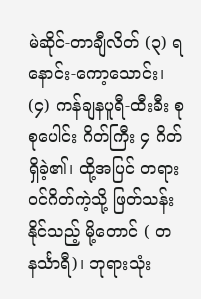မဲဆိုင်-တာချီလိတ် (၃) ရနောင်း-ကော့သောင်း၊ (၄) ကန်ချနပူရီ-ထီးခီး စုစုပေါင်း ဂိတ်ကြီး ၄ ဂိတ်ရှိခဲ့၏၊ ထို့အပြင် တရားဝင်ဂိတ်ကဲ့သို့ ဖြတ်သန်းနိုင်သည့် မို့တောင် ( တနင်္သာရီ)၊ ဘုရားသုံး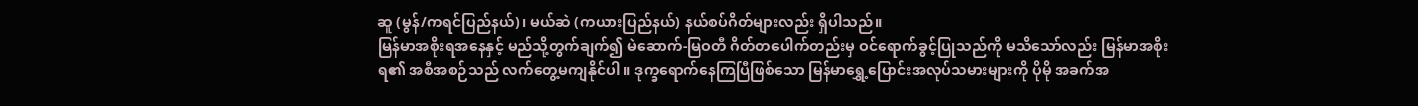ဆူ (မွန်/ကရင်ပြည်နယ်)၊ မယ်ဆဲ (ကယားပြည်နယ်) နယ်စပ်ဂိတ်များလည်း ရှိပါသည်။
မြန်မာအစိုးရအနေနှင့် မည်သို့တွက်ချက်၍ မဲဆောက်-မြဝတီ ဂိတ်တပေါက်တည်းမှ ဝင်ရောက်ခွင့်ပြုသည်ကို မသိသော်လည်း မြန်မာအစိုးရ၏ အစီအစဉ်သည် လက်တွေ့မကျနိုင်ပါ။ ဒုက္ခရောက်နေကြပြီဖြစ်သော မြန်မာရွှေ့ပြောင်းအလုပ်သမားများကို ပိုမို အခက်အ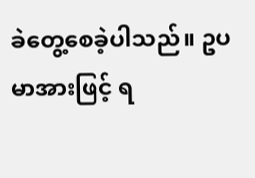ခဲတွေ့စေခဲ့ပါသည်။ ဥပမာအားဖြင့် ရ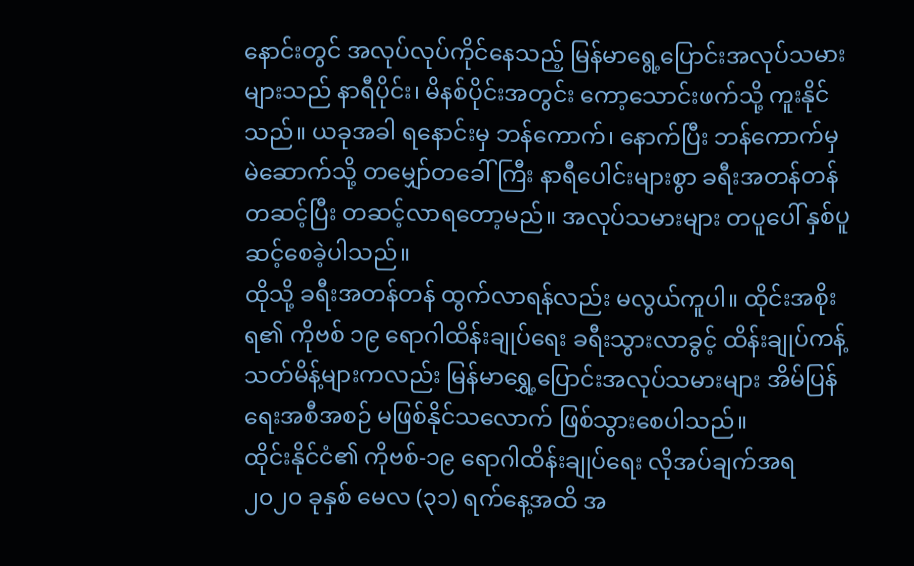နောင်းတွင် အလုပ်လုပ်ကိုင်နေသည့် မြန်မာရွေ့ပြောင်းအလုပ်သမားများသည် နာရီပိုင်း၊ မိနစ်ပိုင်းအတွင်း ကော့သောင်းဖက်သို့ ကူးနိုင်သည်။ ယခုအခါ ရနောင်းမှ ဘန်ကောက်၊ နောက်ပြီး ဘန်ကောက်မှ မဲဆောက်သို့ တမျှော်တခေါ်ကြီး နာရီပေါင်းများစွာ ခရီးအတန်တန် တဆင့်ပြီး တဆင့်လာရတော့မည်။ အလုပ်သမားများ တပူပေါ် နှစ်ပူဆင့်စေခဲ့ပါသည်။
ထိုသို့ ခရီးအတန်တန် ထွက်လာရန်လည်း မလွယ်ကူပါ။ ထိုင်းအစိုးရ၏ ကိုဗစ် ၁၉ ရောဂါထိန်းချုပ်ရေး ခရီးသွားလာခွင့် ထိန်းချုပ်ကန့်သတ်မိန့်များကလည်း မြန်မာရွှေ့ပြောင်းအလုပ်သမားများ အိမ်ပြန်ရေးအစီအစဉ် မဖြစ်နိုင်သလောက် ဖြစ်သွားစေပါသည်။
ထိုင်းနိုင်ငံ၏ ကိုဗစ်-၁၉ ရောဂါထိန်းချုပ်ရေး လိုအပ်ချက်အရ ၂၀၂၀ ခုနှစ် မေလ (၃၁) ရက်နေ့အထိ အ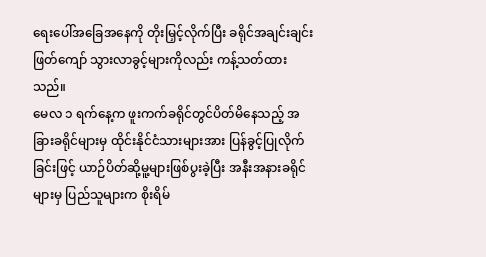ရေးပေါ်အခြေအနေကို တိုးမြှင့်လိုက်ပြီး ခရိုင်အချင်းချင်း ဖြတ်ကျော် သွားလာခွင့်များကိုလည်း ကန့်သတ်ထားသည်။
မေလ ၁ ရက်နေ့က ဖူးကက်ခရိုင်တွင်ပိတ်မိနေသည့် အခြားခရိုင်များမှ ထိုင်းနိုင်ငံသားများအား ပြန်ခွင့်ပြုလိုက်ခြင်းဖြင့် ယာဉ်ပိတ်ဆို့မူ့များဖြစ်ပွးခဲ့ပြီး အနီးအနားခရိုင်များမှ ပြည်သူများက စိုးရိမ်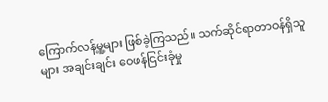ကြောက်လန့်မူ့များ ဖြစ်ခဲ့ကြသည်။ သက်ဆိုင်ရာတာဝန်ရှိသူများ အချင်းချင်း ဝေဖန်ငြင်းခုံမှု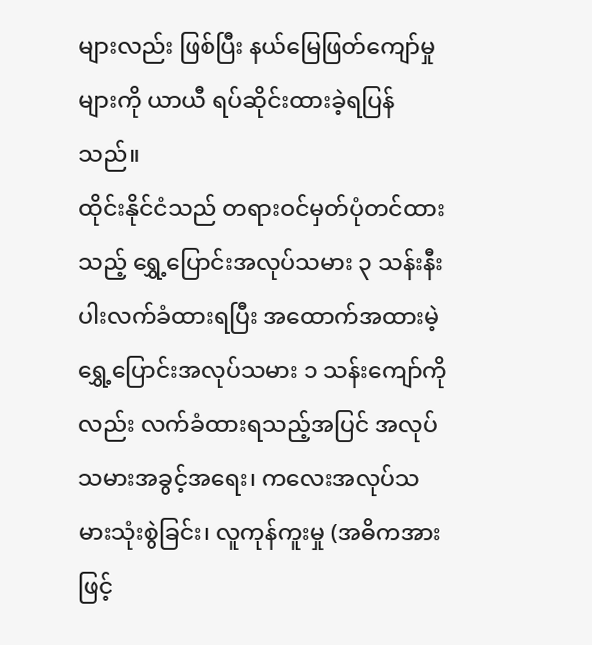များလည်း ဖြစ်ပြီး နယ်မြေဖြတ်ကျော်မှုများကို ယာယီ ရပ်ဆိုင်းထားခဲ့ရပြန်သည်။
ထိုင်းနိုင်ငံသည် တရားဝင်မှတ်ပုံတင်ထားသည့် ရွှေ့ပြောင်းအလုပ်သမား ၃ သန်းနီးပါးလက်ခံထားရပြီး အထောက်အထားမဲ့ ရွှေ့ပြောင်းအလုပ်သမား ၁ သန်းကျော်ကိုလည်း လက်ခံထားရသည့်အပြင် အလုပ်သမားအခွင့်အရေး၊ ကလေးအလုပ်သမားသုံးစွဲခြင်း၊ လူကုန်ကူးမှု (အဓိကအားဖြင့်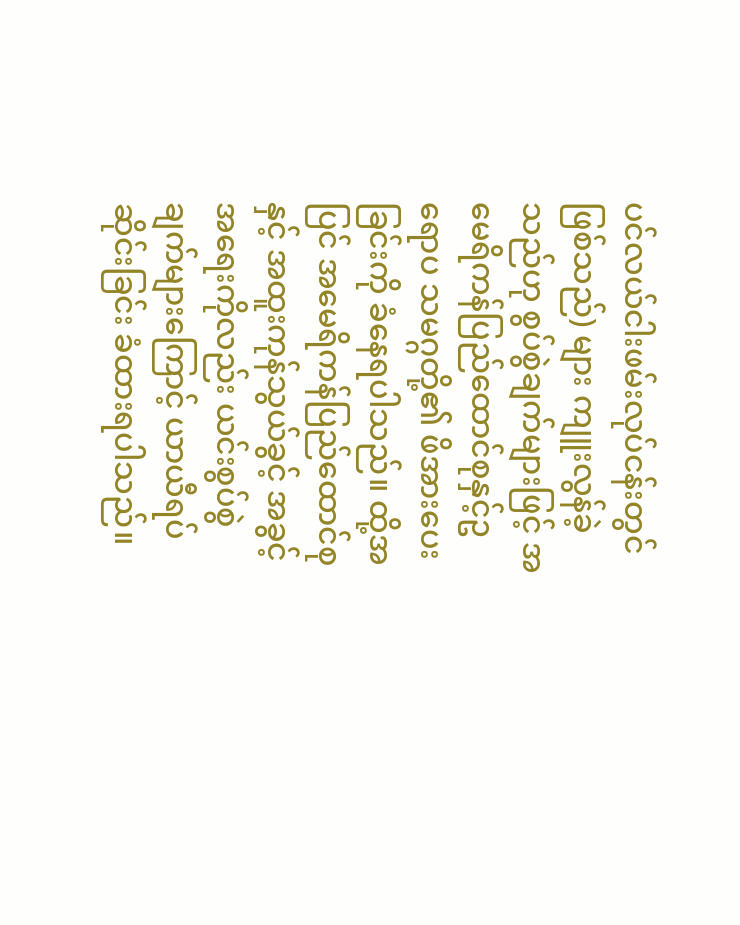ပင်လယ်ငါးဖမ်းလုပ်ငန်းတွင်ဖြစ်သည်) များ ကျူးလွန်ခဲ့သည်ဟု စွပ်စွဲချက်များဖြင့် အမေရိကန်ပြည်ထောင်စုနှင့်ဥရောပ သမဂ္ဂတို့၏ ဖိအားပေးခြင်းကို ခံနေရပါသည်။ ထို့အပြင် အမေရိကန်ပြည်ထောင်စုနှင့် အထူးကုန်သွယ်ခွင့် အခွင့်အရေးကိုလည်း ယင်းစွပ်စွဲချက်များကြောင့် ယာယီရပ်ဆိုင်းခြင်း ခံထားရပါသည်။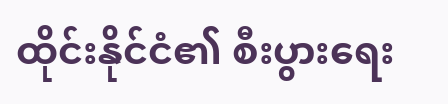ထိုင်းနိုင်ငံ၏ စီးပွားရေး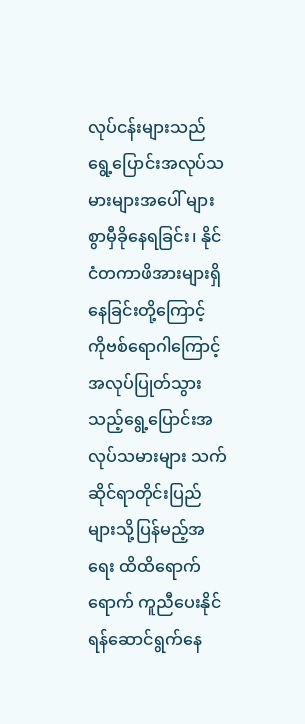လုပ်ငန်းများသည် ရွေ့ပြောင်းအလုပ်သမားများအပေါ် များစွာမှီခိုနေရခြင်း၊ နိုင်ငံတကာဖိအားများရှိနေခြင်းတို့ကြောင့် ကိုဗစ်ရောဂါကြောင့် အလုပ်ပြုတ်သွားသည့်ရွေ့ပြောင်းအလုပ်သမားများ သက်ဆိုင်ရာတိုင်းပြည်များသို့ပြန်မည့်အရေး ထိထိရောက်ရောက် ကူညီပေးနိုင်ရန်ဆောင်ရွက်နေ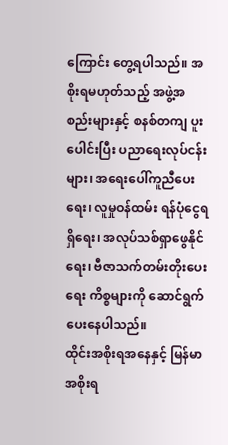ကြောင်း တွေ့ရပါသည်။ အစိုးရမဟုတ်သည့် အဖွဲ့အစည်းများနှင့် စနစ်တကျ ပူးပေါင်းပြီး ပညာရေးလုပ်ငန်းများ၊ အရေးပေါ်ကူညီပေးရေး၊ လူမှုဝန်ထမ်း ရန်ပုံငွေရရှိရေး၊ အလုပ်သစ်ရှာဖွေနိုင်ရေး၊ ဗီဇာသက်တမ်းတိုးပေးရေး ကိစ္စများကို ဆောင်ရွက်ပေးနေပါသည်။
ထိုင်းအစိုးရအနေနှင့် မြန်မာအစိုးရ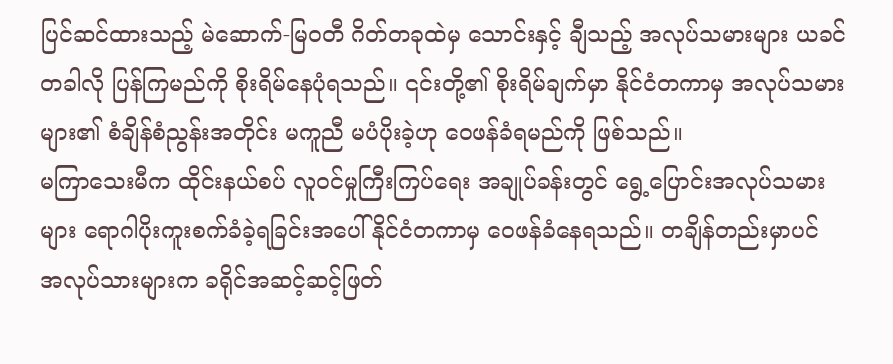ပြင်ဆင်ထားသည့် မဲဆောက်-မြဝတီ ဂိတ်တခုထဲမှ သောင်းနှင့် ချီသည့် အလုပ်သမားများ ယခင်တခါလို ပြန်ကြမည်ကို စိုးရိမ်နေပုံရသည်။ ၎င်းတို့၏ စိုးရိမ်ချက်မှာ နိုင်ငံတကာမှ အလုပ်သမားများ၏ စံချိန်စံညွန်းအတိုင်း မကူညီ မပံပိုးခဲ့ဟု ဝေဖန်ခံရမည်ကို ဖြစ်သည်။
မကြာသေးမီက ထိုင်းနယ်စပ် လူဝင်မှုကြီးကြပ်ရေး အချုပ်ခန်းတွင် ရွေ့ပြောင်းအလုပ်သမားများ ရောဂါပိုးကူးစက်ခံခဲ့ရခြင်းအပေါ် နိုင်ငံတကာမှ ဝေဖန်ခံနေရသည်။ တချိန်တည်းမှာပင် အလုပ်သားများက ခရိုင်အဆင့်ဆင့်ဖြတ်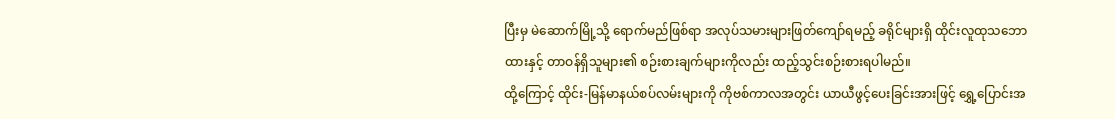ပြီးမှ မဲဆောက်မြို့သို့ ရောက်မည်ဖြစ်ရာ အလုပ်သမားများဖြတ်ကျော်ရမည့် ခရိုင်များရှိ ထိုင်းလူထုသဘောထားနှင့် တာဝန်ရှိသူများ၏ စဉ်းစားချက်များကိုလည်း ထည့်သွင်းစဉ်းစားရပါမည်။
ထို့ကြောင့် ထိုင်း-မြန်မာနယ်စပ်လမ်းများကို ကိုဗစ်ကာလအတွင်း ယာယီဖွင့်ပေးခြင်းအားဖြင့် ရွှေ့ပြောင်းအ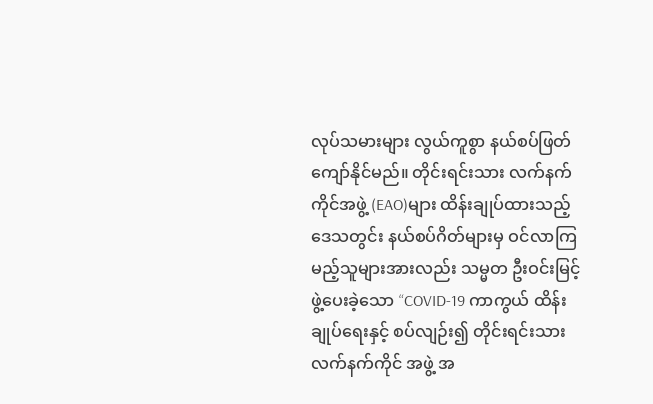လုပ်သမားများ လွယ်ကူစွာ နယ်စပ်ဖြတ်ကျော်နိုင်မည်။ တိုင်းရင်းသား လက်နက်ကိုင်အဖွဲ့ (EAO)များ ထိန်းချုပ်ထားသည့် ဒေသတွင်း နယ်စပ်ဂိတ်များမှ ဝင်လာကြမည့်သူများအားလည်း သမ္မတ ဦးဝင်းမြင့် ဖွဲ့ပေးခဲ့သော “COVID-19 ကာကွယ် ထိန်းချုပ်ရေးနှင့် စပ်လျဉ်း၍ တိုင်းရင်းသား လက်နက်ကိုင် အဖွဲ့ အ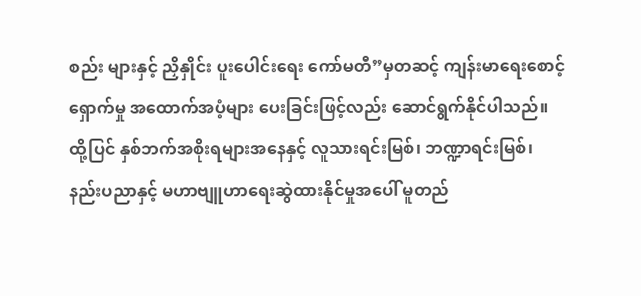စည်း များနှင့် ညှိနှိုင်း ပူးပေါင်းရေး ကော်မတီ”မှတဆင့် ကျန်းမာရေးစောင့်ရှောက်မှု အထောက်အပံ့များ ပေးခြင်းဖြင့်လည်း ဆောင်ရွက်နိုင်ပါသည်။
ထို့ပြင် နှစ်ဘက်အစိုးရများအနေနှင့် လူသားရင်းမြစ်၊ ဘဏ္ဍာရင်းမြစ်၊ နည်းပညာနှင့် မဟာဗျူဟာရေးဆွဲထားနိုင်မှုအပေါ် မူတည်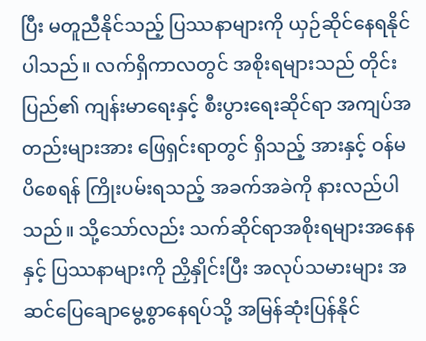ပြီး မတူညီနိုင်သည့် ပြဿနာများကို ယှဉ်ဆိုင်နေရနိုင်ပါသည်။ လက်ရှိကာလတွင် အစိုးရများသည် တိုင်းပြည်၏ ကျန်းမာရေးနှင့် စီးပွားရေးဆိုင်ရာ အကျပ်အတည်းများအား ဖြေရှင်းရာတွင် ရှိသည့် အားနှင့် ဝန်မပိစေရန် ကြိုးပမ်းရသည့် အခက်အခဲကို နားလည်ပါသည်။ သို့သော်လည်း သက်ဆိုင်ရာအစိုးရများအနေနနှင့် ပြဿနာများကို ညှိနှိုင်းပြီး အလုပ်သမားများ အဆင်ပြေချောမွေ့စွာနေရပ်သို့ အမြန်ဆုံးပြန်နိုင်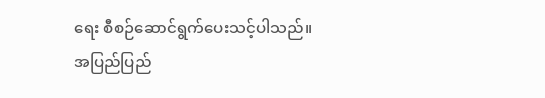ရေး စီစဉ်ဆောင်ရွက်ပေးသင့်ပါသည်။
အပြည်ပြည်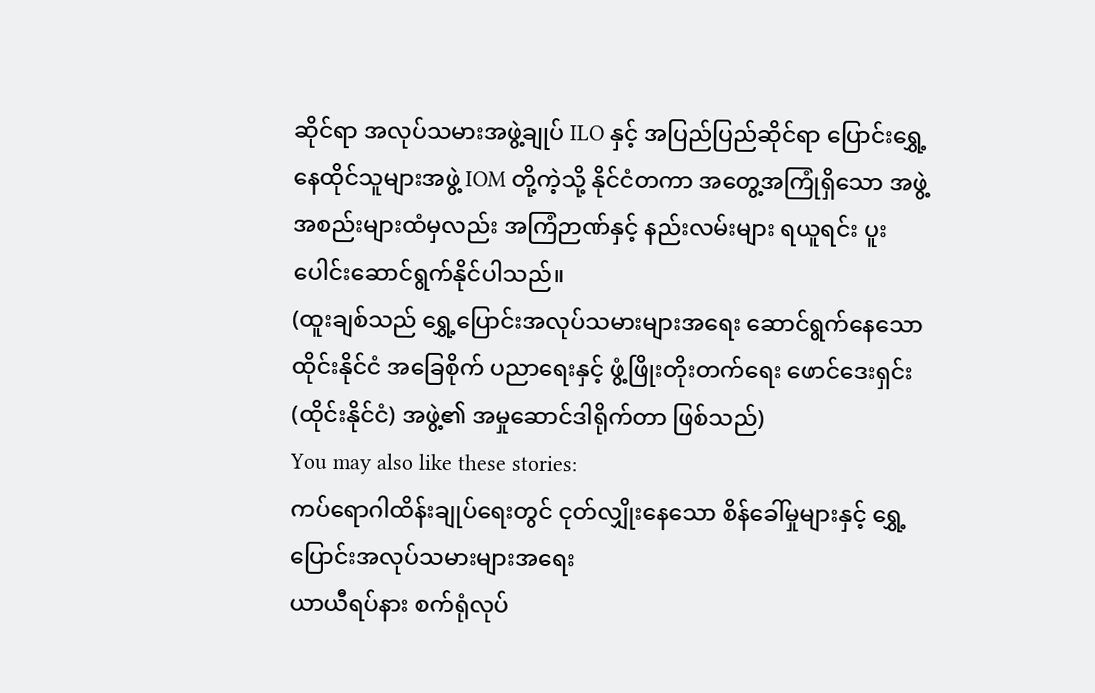ဆိုင်ရာ အလုပ်သမားအဖွဲ့ချုပ် ILO နှင့် အပြည်ပြည်ဆိုင်ရာ ပြောင်းရွှေ့နေထိုင်သူများအဖွဲ့ IOM တို့ကဲ့သို့ နိုင်ငံတကာ အတွေ့အကြုံရှိသော အဖွဲ့အစည်းများထံမှလည်း အကြံဉာဏ်နှင့် နည်းလမ်းများ ရယူရင်း ပူးပေါင်းဆောင်ရွက်နိုင်ပါသည်။
(ထူးချစ်သည် ရွှေ့ပြောင်းအလုပ်သမားများအရေး ဆောင်ရွက်နေသော ထိုင်းနိုင်ငံ အခြေစိုက် ပညာရေးနှင့် ဖွံ့ဖြိုးတိုးတက်ရေး ဖောင်ဒေးရှင်း (ထိုင်းနိုင်ငံ) အဖွဲ့၏ အမှုဆောင်ဒါရိုက်တာ ဖြစ်သည်)
You may also like these stories:
ကပ်ရောဂါထိန်းချုပ်ရေးတွင် ငုတ်လျှိုးနေသော စိန်ခေါ်မှုများနှင့် ရွှေ့ပြောင်းအလုပ်သမားများအရေး
ယာယီရပ်နား စက်ရုံလုပ်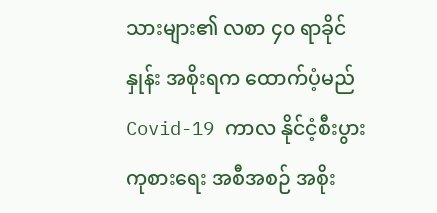သားများ၏ လစာ ၄၀ ရာခိုင်နှုန်း အစိုးရက ထောက်ပံ့မည်
Covid-19 ကာလ နိုင်ငံ့စီးပွားကုစားရေး အစီအစဉ် အစိုး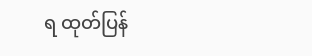ရ ထုတ်ပြန်